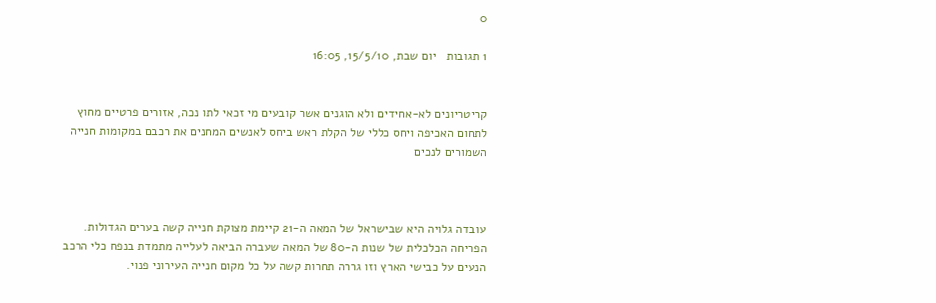0

1 תגובות   יום שבת, 15/5/10, 16:05


קריטריונים לא-אחידים ולא הוגנים אשר קובעים מי זכאי לתו נכה, אזורים פרטיים מחוץ לתחום האכיפה ויחס כללי של הקלת ראש ביחס לאנשים המחנים את רכבם במקומות חנייה השמורים לנכים



עובדה גלויה היא שבישראל של המאה ה-21 קיימת מצוקת חנייה קשה בערים הגדולות. הפריחה הכלכלית של שנות ה-80 של המאה שעברה הביאה לעלייה מתמדת בנפח כלי הרכב הנעים על כבישי הארץ וזו גררה תחרות קשה על כל מקום חנייה העירוני פנוי.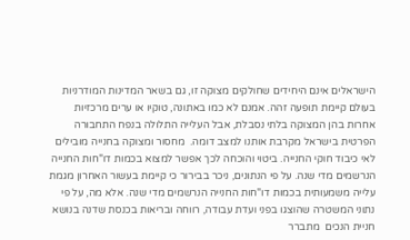הישראלים אינם היחידים שחולקים מצוקה זו, גם בשאר המדינות המודרניות בעולם קיימת תופעה זהה. אמנם לא כמו באתונה, טוקיו או ערים מרכזיות אחרות בהן המצוקה בלתי נסבלת, אבל העלייה התלולה בנפח התחבורה הפרטית בישראל מקרבת אותנו למצב דומה.  מחסור ומצוקה בחנייה מובילים לאי כיבוד חוקי החנייה. ביטוי והוכחה לכך אפשר למצוא בכמות דו"חות החנייה הנרשמים מדי שנה. על פי הנתונים, ניכר בבירור כי קיימת בעשור האחרון מגמת עלייה משמעותית בכמות דו"חות החנייה הנרשמים מדי שנה. אלא מה, על פי נתוני המשטרה שהוצגו בפני ועדת עבודה, רווחה ובריאות בכנסת שדנה בנושא חניית הנכים  מתברר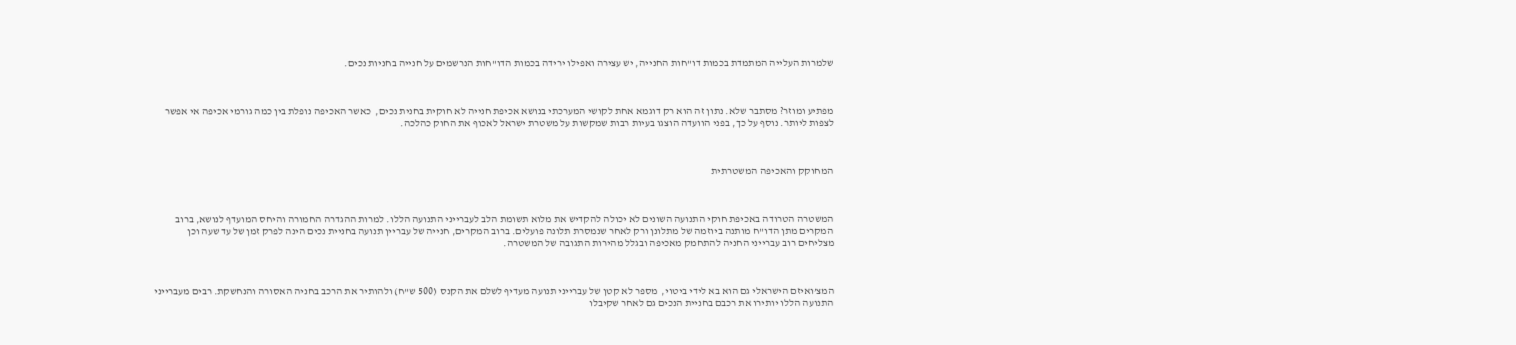שלמרות העלייה המתמדת בכמות דו"חות החנייה, יש עצירה ואפילו ירידה בכמות הדו"חות הנרשמים על חנייה בחניות נכים.



מפתיע ומוזר? מסתבר שלא. נתון זה הוא רק דוגמא אחת לקושי המערכתי בנושא אכיפת חנייה לא חוקית בחנית נכים,  כאשר האכיפה נופלת בין כמה גורמי אכיפה אי אפשר לצפות ליותר. נוסף על כך, בפני הוועדה הוצגו בעיות רבות שמקשות על משטרת ישראל לאכוף את החוק כהלכה.



המחוקק והאכיפה המשטרתית



המשטרה הטרודה באכיפת חוקי התנועה השונים לא יכולה להקדיש את מלוא תשומת הלב לעברייני התנועה הללו. למרות ההגדרה החמורה והיחס המועדף לנושא, ברוב המקרים מתן הדו"ח מותנה ביוזמה של מתלונן ורק לאחר שנמסרת תלונה פועלים. ברוב המקרים, חנייה של עבריין תנועה בחניית נכים הינה לפרק זמן של עד שעה וכן מצליחים רוב עברייני החניה להתחמק מאכיפה ובגלל מהירות התגובה של המשטרה.



המצ’ואיזם הישראלי גם הוא בא לידי ביטוי,  מספר לא קטן של עברייני תנועה מעדיף לשלם את הקנס  (500 ש"ח) ולהותיר את הרכב בחניה האסורה והנחשקת. רבים מעברייני התנועה הללו יותירו את רכבם בחניית הנכים גם לאחר שקיבלו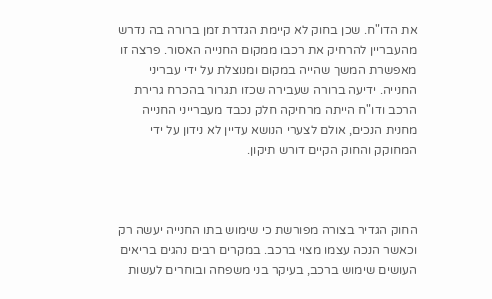את הדו"ח. שכן בחוק לא קיימת הגדרת זמן ברורה בה נדרש מהעבריין להרחיק את רכבו ממקום החנייה האסור. פרצה זו מאפשרת המשך שהייה במקום ומנוצלת על ידי עבריני החנייה. ידיעה ברורה שעבירה שכזו תגרור בהכרח גרירת הרכב ודו"ח הייתה מרחיקה חלק נכבד מעברייני החנייה מחנית הנכים, אולם לצערי הנושא עדיין לא נידון על ידי המחוקק והחוק הקיים דורש תיקון.



החוק הגדיר בצורה מפורשת כי שימוש בתו החנייה יעשה רק וכאשר הנכה עצמו מצוי ברכב. במקרים רבים נהגים בריאים העושים שימוש ברכב, בעיקר בני משפחה ובוחרים לעשות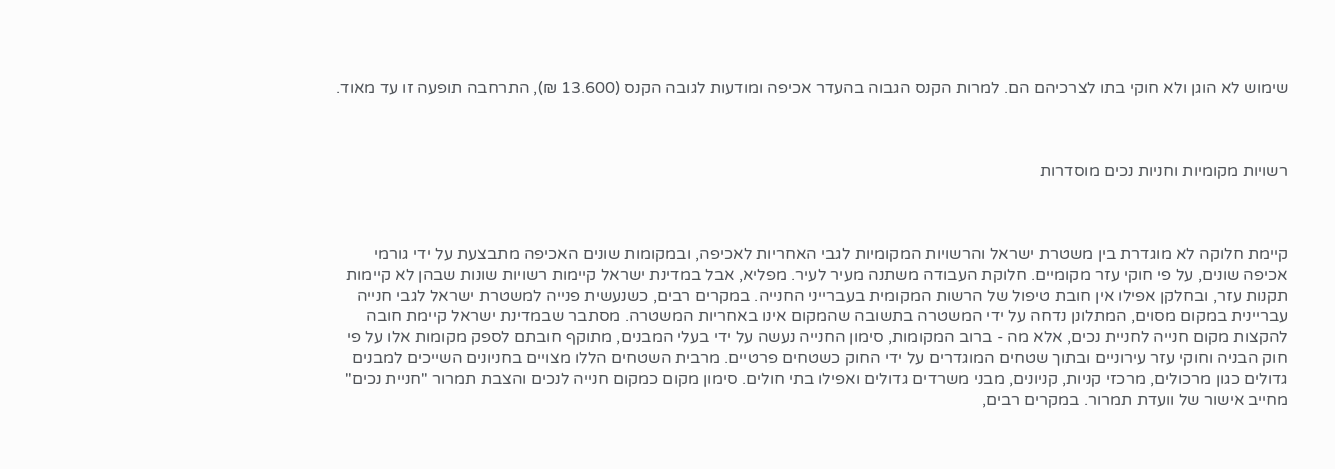שימוש לא הוגן ולא חוקי בתו לצרכיהם הם. למרות הקנס הגבוה בהעדר אכיפה ומודעות לגובה הקנס (13.600 ₪), התרחבה תופעה זו עד מאוד.



רשויות מקומיות וחניות נכים מוסדרות



קיימת חלוקה לא מוגדרת בין משטרת ישראל והרשויות המקומיות לגבי האחריות לאכיפה, ובמקומות שונים האכיפה מתבצעת על ידי גורמי אכיפה שונים, על פי חוקי עזר מקומיים. חלוקת העבודה משתנה מעיר לעיר. מפליא, אבל במדינת ישראל קיימות רשויות שונות שבהן לא קיימות תקנות עזר, ובחלקן אפילו אין חובת טיפול של הרשות המקומית בעברייני החנייה. במקרים רבים, כשנעשית פנייה למשטרת ישראל לגבי חנייה עבריינית במקום מסוים, המתלונן נדחה על ידי המשטרה בתשובה שהמקום אינו באחריות המשטרה. מסתבר שבמדינת ישראל קיימת חובה להקצות מקום חנייה לחניית נכים, אלא מה - ברוב המקומות, סימון החנייה נעשה על ידי בעלי המבנים, מתוקף חובתם לספק מקומות אלו על פי חוק הבניה וחוקי עזר עירוניים ובתוך שטחים המוגדרים על ידי החוק כשטחים פרטיים. מרבית השטחים הללו מצויים בחניונים השייכים למבנים גדולים כגון מרכולים, מרכזי קניות, קניונים, מבני משרדים גדולים ואפילו בתי חולים. סימון מקום כמקום חנייה לנכים והצבת תמרור "חניית נכים" מחייב אישור של וועדת תמרור. במקרים רבים,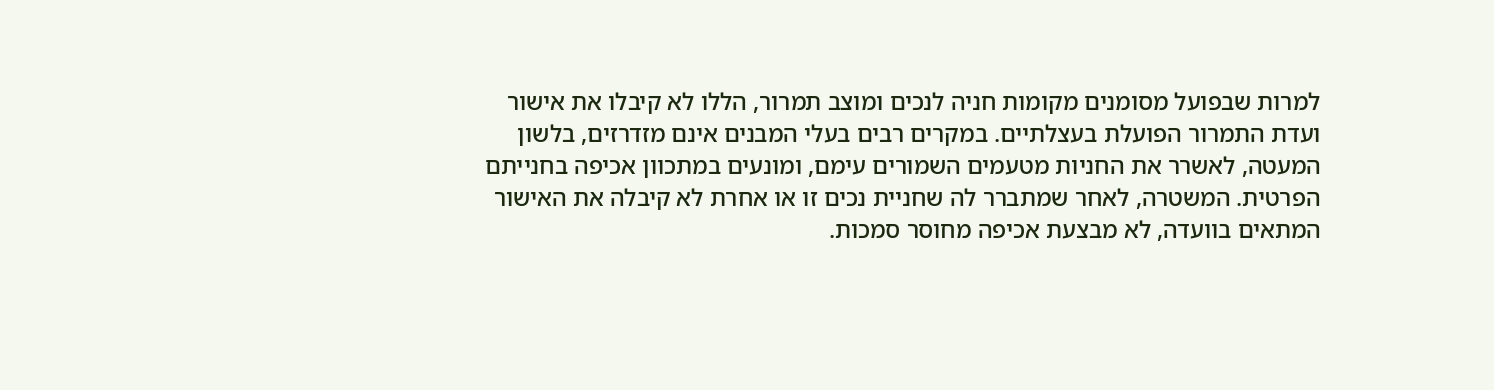למרות שבפועל מסומנים מקומות חניה לנכים ומוצב תמרור, הללו לא קיבלו את אישור ועדת התמרור הפועלת בעצלתיים. במקרים רבים בעלי המבנים אינם מזדרזים, בלשון המעטה, לאשרר את החניות מטעמים השמורים עימם, ומונעים במתכוון אכיפה בחנייתם הפרטית. המשטרה, לאחר שמתברר לה שחניית נכים זו או אחרת לא קיבלה את האישור המתאים בוועדה, לא מבצעת אכיפה מחוסר סמכות.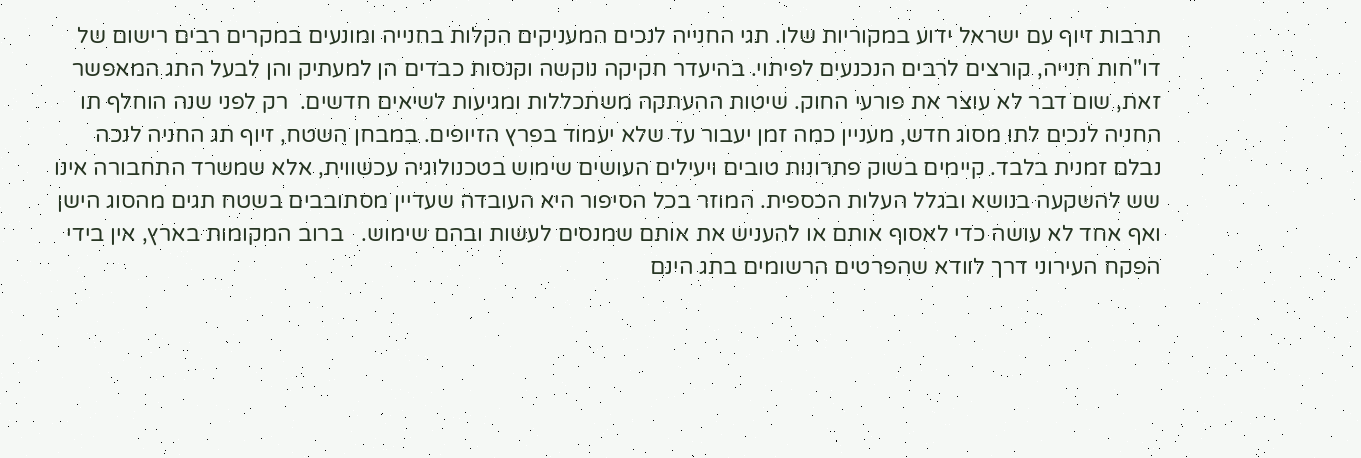תרבות זיוף עם ישראל ידוע במקוריות שלו. תגי החנייה לנכים המעניקים הקלות בחנייה ומונעים במקרים רבים רישום של דו"חות חנייה, קורצים לרבים הנכנעים לפיתוי. בהיעדר חקיקה נוקשה וקנסות כבדים הן למעתיק והן לבעל התג המאפשר זאת, שום דבר לא עוצר את פורעי החוק. שיטות ההעתקה משתכללות ומגיעות לשיאים חדשים.  רק לפני שנה הוחלף תו החניה לנכים לתו מסוג חדש, מעניין כמה זמן יעבור עד שלא יעמוד בפרץ הזיופים. במבחן השטח, זיוף תג החניה לנכה נבלם זמנית בלבד. קיימים בשוק פתרונות טובים ויעילים העושים שימוש בטכנולוגיה עכשווית, אלא שמשרד התחבורה אינו שש להשקעה בנושא ובגלל העלות הכספית. המוזר בכל הסיפור היא העובדה שעדיין מסתובבים בשטח תגים מהסוג הישן ואף אחד לא עושה כדי לאסוף אותם או להעניש את אותם שמנסים לעשות ובהם שימוש.   ברוב המקומות בארץ, אין בידי הפקח העירוני דרך לוודא שהפרטים הרשומים בתג הינם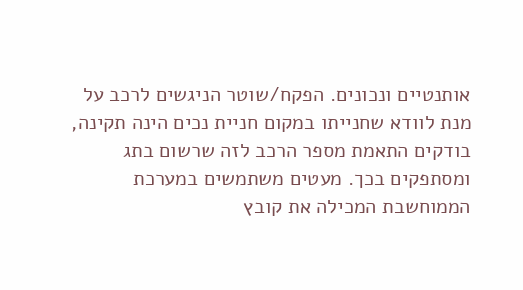אותנטיים ונכונים. הפקח/שוטר הניגשים לרכב על מנת לוודא שחנייתו במקום חניית נכים הינה תקינה, בודקים התאמת מספר הרכב לזה שרשום בתג ומסתפקים בכך. מעטים משתמשים במערכת הממוחשבת המכילה את קובץ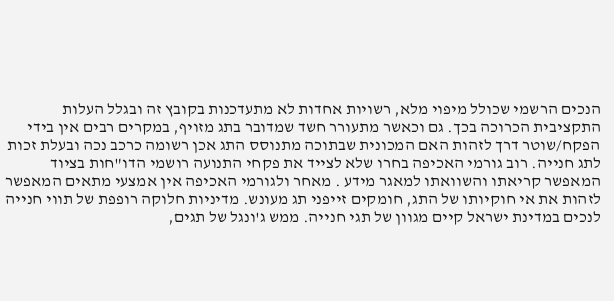הנכים הרשמי שכולל מיפוי מלא, רשויות אחדות לא מתעדכנות בקובץ זה ובגלל העלות התקציבית הכרוכה בכך. גם וכאשר מתעורר חשד שמדובר בתג מזויף, במקרים רבים אין בידי הפקח/שוטר דרך לזהות האם המכונית שבתוכה מתנוסס התג אכן רשומה כרכב נכה ובעלת זכות לתג חנייה. רוב גורמי האכיפה בחרו שלא לצייד את פקחי התנועה רושמי הדו"חות בציוד המאפשר קריאתו והשוואתו למאגר מידע . מאחר ולגורמי האכיפה אין אמצעי מתאים המאפשר לזהות את אי חוקיותו של התג, חומקים זייפני תג מעונש. מדיניות חלוקה רופפת של תווי חנייה לנכים במדינת ישראל קיים מגוון של תגי חנייה. ממש ג'ונגל של תגים,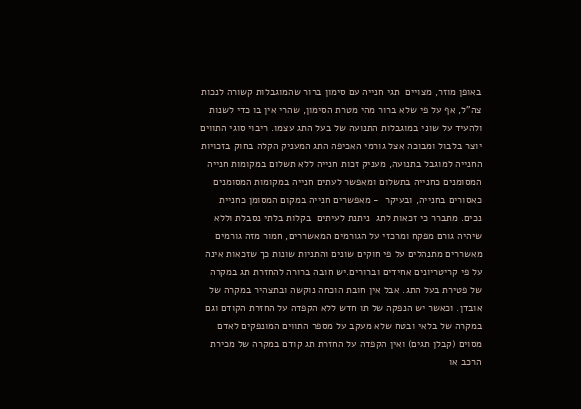באופן מוזר, מצויים  תגי חנייה עם סימון ברור שהמוגבלות קשורה לנכות צה"ל, אף על פי שלא ברור מהי מטרת הסימון, שהרי אין בו כדי לשנות ולהעיד על שוני במוגבלות התנועה של בעל התג עצמו. ריבוי סוגי התווים יוצר בלבול ומבוכה אצל גורמי האכיפה התג המעניק הקלה בחוק בזכויות החנייה למוגבל בתנועה, מעניק זכות חנייה ללא תשלום במקומות חנייה המסומנים כחנייה בתשלום ומאפשר לעתים חנייה במקומות המסומנים כאסורים בחנייה, ובעיקר  - מאפשרים חנייה במקום המסומן כחניית נכים. מתברר כי זכאות לתג  ניתנת לעיתים  בקלות בלתי נסבלת וללא שיהיה גורם מפקח ומרכזי על הגורמים המאשררים, חמור מזה גורמים מאשררים מתנהלים על פי חוקים שונים והתניות שונות כך שזכאות אינה על פי קריטריונים אחידים וברורים.יש חובה ברורה להחזרת תג במקרה של פטירת בעל התג. אבל אין חובת הוכחה נוקשה ובתצהיר במקרה של אובדן. וכאשר יש הנפקה של תו חדש ללא הקפדה על החזרת הקודם וגם במקרה של בלאי ובטח שלא מעקב על מספר התווים המונפקים לאדם מסוים (קבלן תגים) ואין הקפדה על החזרת תג קודם במקרה של מכירת הרכב או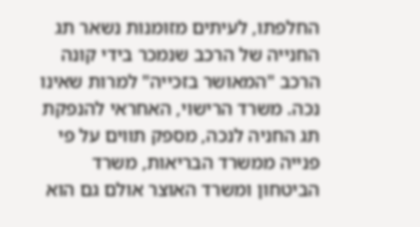החלפתו, לעיתים מזומנות נשאר תג החנייה של הרכב שנמכר בידי קונה הרכב "המאושר בזכייה" למרות שאינו נכה. משרד הרישוי, האחראי להנפקת תג החניה לנכה, מספק תווים על פי פנייה ממשרד הבריאות, משרד הביטחון ומשרד האוצר אולם גם הוא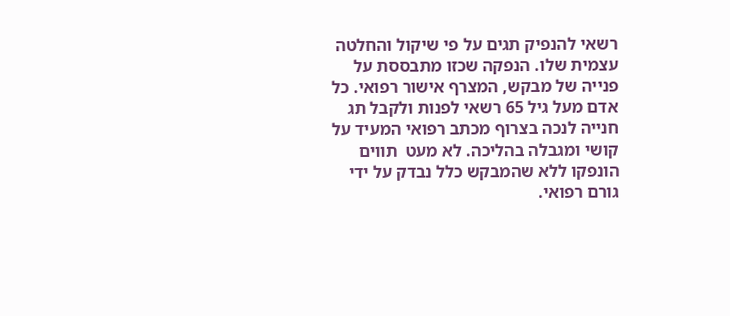רשאי להנפיק תגים על פי שיקול והחלטה עצמית שלו. הנפקה שכזו מתבססת על פנייה של מבקש, המצרף אישור רפואי. כל אדם מעל גיל 65 רשאי לפנות ולקבל תג חנייה לנכה בצרוף מכתב רפואי המעיד על קושי ומגבלה בהליכה. לא מעט  תווים הונפקו ללא שהמבקש כלל נבדק על ידי גורם רפואי.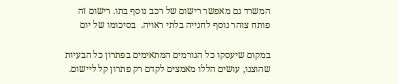המשרד גם מאפשר רישום של רכב נוסף בתו. רישום זה פותח צוהר נוסף לחנייה בלתי ראויה.  בסיכומו של יום

במקום שיעסקו כל הגורמים המתאימים בפתרון כל הבעיות שהוצגו, עושים הללו מאמצים לקדם רק פתרון קל ליישום.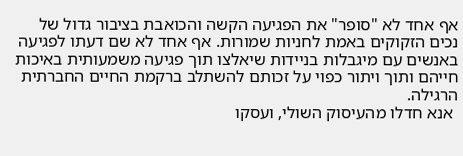אף אחד לא "סופר" את הפגיעה הקשה והכואבת בציבור גדול של נכים הזקוקים באמת לחניות שמורות. אף אחד לא שם דעתו לפגיעה באנשים עם מיגבלות בניידות שיאלצו תוך פגיעה משמעותית באיכות חייהם ותוך ויתור כפוי על זכותם להשתלב ברקמת החיים החברתית הרגילה.
 אנא חדלו מהעיסוק השולי, ועסקו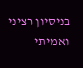בניסיון רציני ואמיתי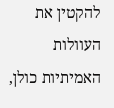להקטין את העוולות האמיתיות כולן,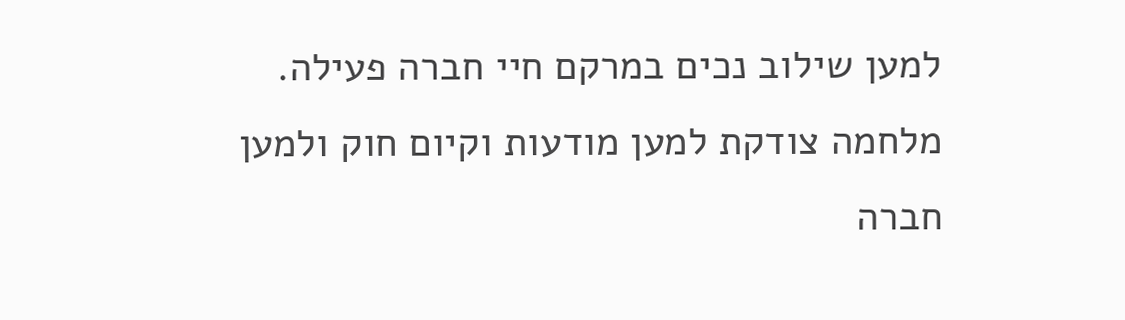למען שילוב נכים במרקם חיי חברה פעילה. מלחמה צודקת למען מודעות וקיום חוק ולמען חברה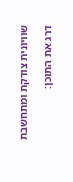שוויונית צודקת ומתחשבת

דרג את התוכן: